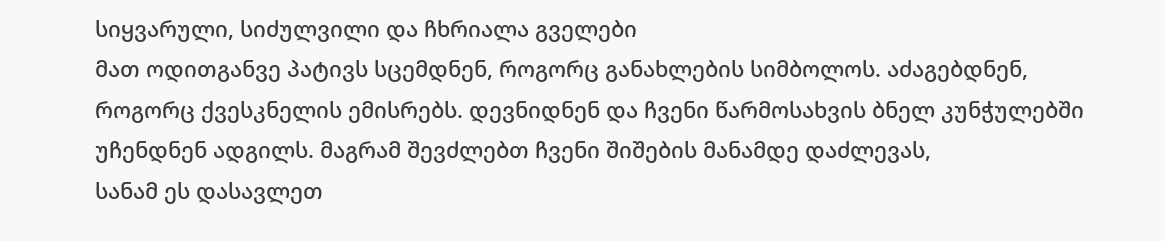სიყვარული, სიძულვილი და ჩხრიალა გველები
მათ ოდითგანვე პატივს სცემდნენ, როგორც განახლების სიმბოლოს. აძაგებდნენ, როგორც ქვესკნელის ემისრებს. დევნიდნენ და ჩვენი წარმოსახვის ბნელ კუნჭულებში უჩენდნენ ადგილს. მაგრამ შევძლებთ ჩვენი შიშების მანამდე დაძლევას,
სანამ ეს დასავლეთ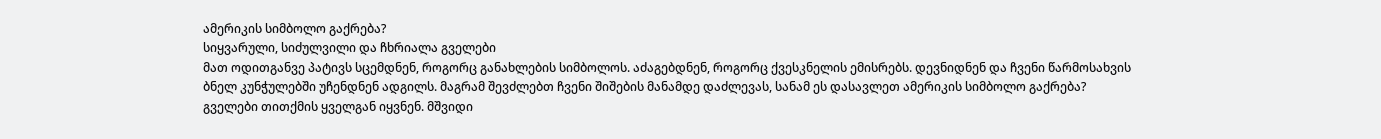ამერიკის სიმბოლო გაქრება?
სიყვარული, სიძულვილი და ჩხრიალა გველები
მათ ოდითგანვე პატივს სცემდნენ, როგორც განახლების სიმბოლოს. აძაგებდნენ, როგორც ქვესკნელის ემისრებს. დევნიდნენ და ჩვენი წარმოსახვის ბნელ კუნჭულებში უჩენდნენ ადგილს. მაგრამ შევძლებთ ჩვენი შიშების მანამდე დაძლევას, სანამ ეს დასავლეთ ამერიკის სიმბოლო გაქრება?
გველები თითქმის ყველგან იყვნენ. მშვიდი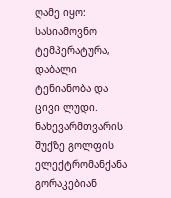ღამე იყო: სასიამოვნო ტემპერატურა, დაბალი ტენიანობა და ცივი ლუდი. ნახევარმთვარის შუქზე გოლფის ელექტრომანქანა გორაკებიან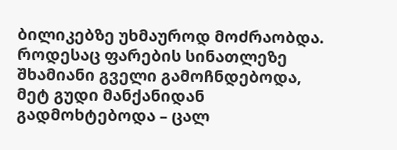ბილიკებზე უხმაუროდ მოძრაობდა. როდესაც ფარების სინათლეზე შხამიანი გველი გამოჩნდებოდა, მეტ გუდი მანქანიდან გადმოხტებოდა – ცალ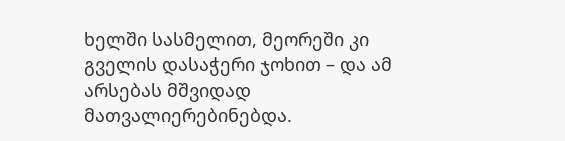ხელში სასმელით, მეორეში კი გველის დასაჭერი ჯოხით – და ამ არსებას მშვიდად მათვალიერებინებდა.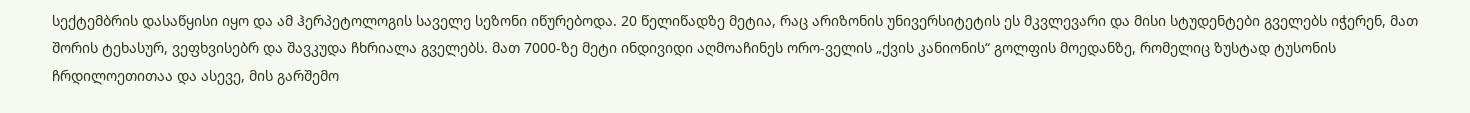სექტემბრის დასაწყისი იყო და ამ ჰერპეტოლოგის საველე სეზონი იწურებოდა. 20 წელიწადზე მეტია, რაც არიზონის უნივერსიტეტის ეს მკვლევარი და მისი სტუდენტები გველებს იჭერენ, მათ შორის ტეხასურ, ვეფხვისებრ და შავკუდა ჩხრიალა გველებს. მათ 7000-ზე მეტი ინდივიდი აღმოაჩინეს ორო-ველის „ქვის კანიონის“ გოლფის მოედანზე, რომელიც ზუსტად ტუსონის ჩრდილოეთითაა და ასევე, მის გარშემო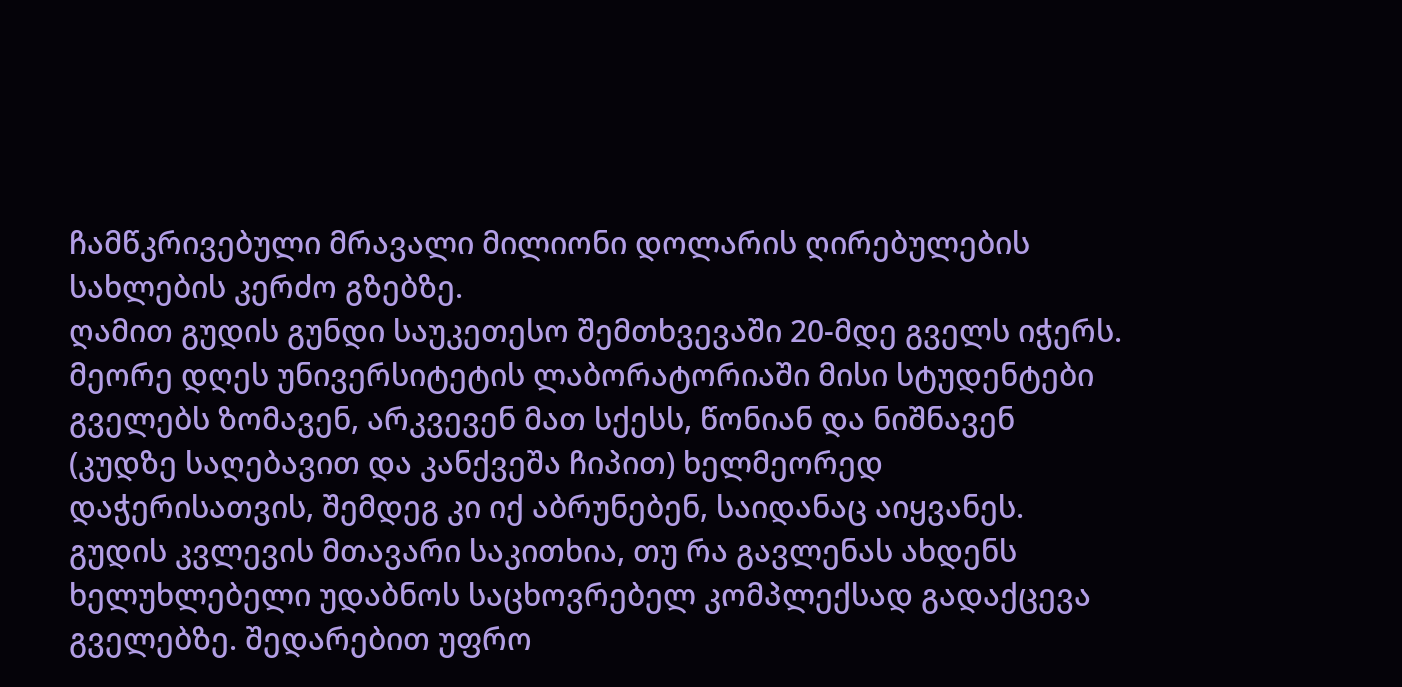ჩამწკრივებული მრავალი მილიონი დოლარის ღირებულების სახლების კერძო გზებზე.
ღამით გუდის გუნდი საუკეთესო შემთხვევაში 20-მდე გველს იჭერს. მეორე დღეს უნივერსიტეტის ლაბორატორიაში მისი სტუდენტები გველებს ზომავენ, არკვევენ მათ სქესს, წონიან და ნიშნავენ (კუდზე საღებავით და კანქვეშა ჩიპით) ხელმეორედ დაჭერისათვის, შემდეგ კი იქ აბრუნებენ, საიდანაც აიყვანეს. გუდის კვლევის მთავარი საკითხია, თუ რა გავლენას ახდენს ხელუხლებელი უდაბნოს საცხოვრებელ კომპლექსად გადაქცევა გველებზე. შედარებით უფრო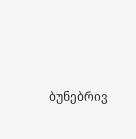ბუნებრივ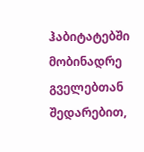ჰაბიტატებში მობინადრე გველებთან შედარებით,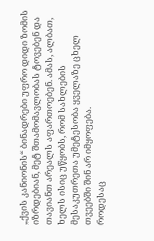„ქვის კანიონის“ ბინადრები უფრო დიდი ზომის იზრდებიან, მეტ შთამომავლობას ტოვებენ და თავიანთ არეალს აფართოებენ. ამას, ალბათ, ხელს ისიც უწყობს, რომ სახლების მესაკუთრეთა უმეტესობა ყველაზე ცხელ თვეებში შინ არ იმყოფება.
როდესაც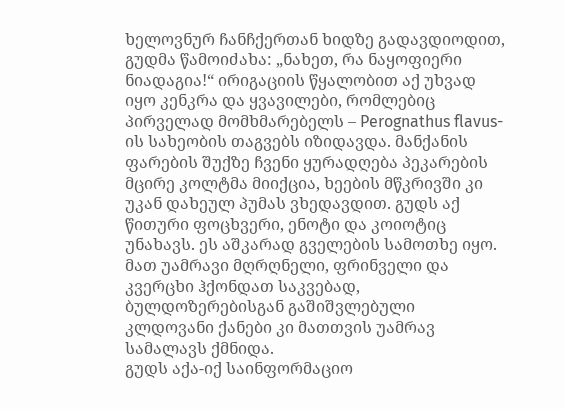ხელოვნურ ჩანჩქერთან ხიდზე გადავდიოდით, გუდმა წამოიძახა: „ნახეთ, რა ნაყოფიერი ნიადაგია!“ ირიგაციის წყალობით აქ უხვად იყო კენკრა და ყვავილები, რომლებიც პირველად მომხმარებელს – Perognathus flavus-ის სახეობის თაგვებს იზიდავდა. მანქანის ფარების შუქზე ჩვენი ყურადღება პეკარების მცირე კოლტმა მიიქცია, ხეების მწკრივში კი უკან დახეულ პუმას ვხედავდით. გუდს აქ წითური ფოცხვერი, ენოტი და კოიოტიც უნახავს. ეს აშკარად გველების სამოთხე იყო. მათ უამრავი მღრღნელი, ფრინველი და კვერცხი ჰქონდათ საკვებად, ბულდოზერებისგან გაშიშვლებული კლდოვანი ქანები კი მათთვის უამრავ სამალავს ქმნიდა.
გუდს აქა-იქ საინფორმაციო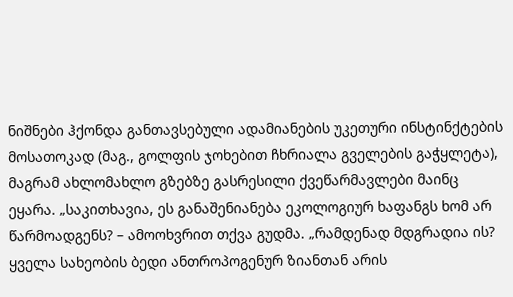ნიშნები ჰქონდა განთავსებული ადამიანების უკეთური ინსტინქტების მოსათოკად (მაგ., გოლფის ჯოხებით ჩხრიალა გველების გაჭყლეტა), მაგრამ ახლომახლო გზებზე გასრესილი ქვეწარმავლები მაინც ეყარა. „საკითხავია, ეს განაშენიანება ეკოლოგიურ ხაფანგს ხომ არ წარმოადგენს? – ამოოხვრით თქვა გუდმა. „რამდენად მდგრადია ის? ყველა სახეობის ბედი ანთროპოგენურ ზიანთან არის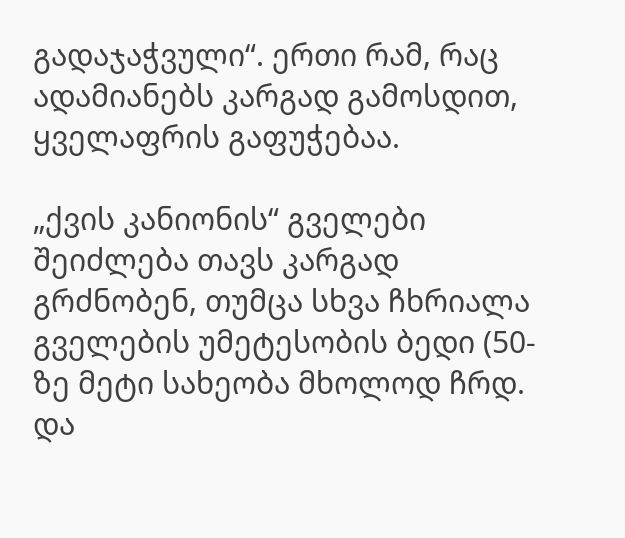გადაჯაჭვული“. ერთი რამ, რაც ადამიანებს კარგად გამოსდით, ყველაფრის გაფუჭებაა.

„ქვის კანიონის“ გველები შეიძლება თავს კარგად გრძნობენ, თუმცა სხვა ჩხრიალა გველების უმეტესობის ბედი (50-ზე მეტი სახეობა მხოლოდ ჩრდ. და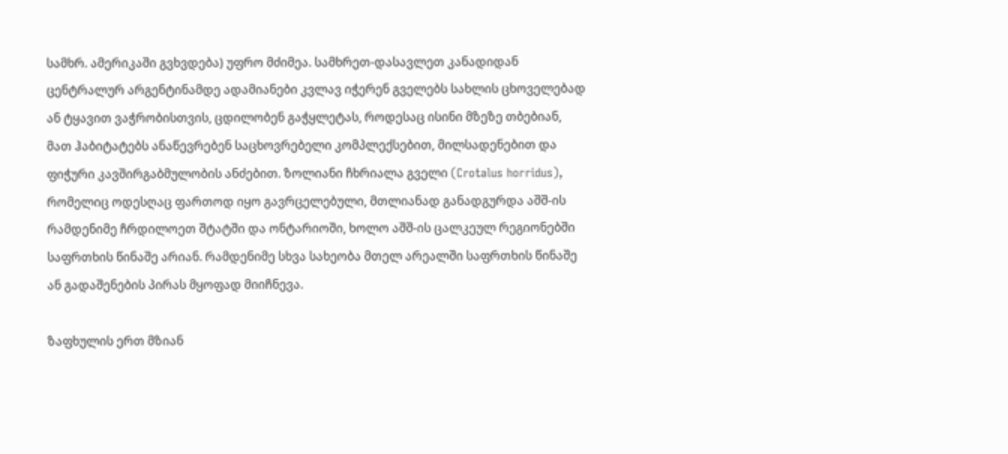სამხრ. ამერიკაში გვხვდება) უფრო მძიმეა. სამხრეთ-დასავლეთ კანადიდან ცენტრალურ არგენტინამდე ადამიანები კვლავ იჭერენ გველებს სახლის ცხოველებად ან ტყავით ვაჭრობისთვის, ცდილობენ გაჭყლეტას, როდესაც ისინი მზეზე თბებიან, მათ ჰაბიტატებს ანაწევრებენ საცხოვრებელი კომპლექსებით, მილსადენებით და ფიჭური კავშირგაბმულობის ანძებით. ზოლიანი ჩხრიალა გველი (Crotalus horridus), რომელიც ოდესღაც ფართოდ იყო გავრცელებული, მთლიანად განადგურდა აშშ-ის რამდენიმე ჩრდილოეთ შტატში და ონტარიოში, ხოლო აშშ-ის ცალკეულ რეგიონებში საფრთხის წინაშე არიან. რამდენიმე სხვა სახეობა მთელ არეალში საფრთხის წინაშე ან გადაშენების პირას მყოფად მიიჩნევა.

ზაფხულის ერთ მზიან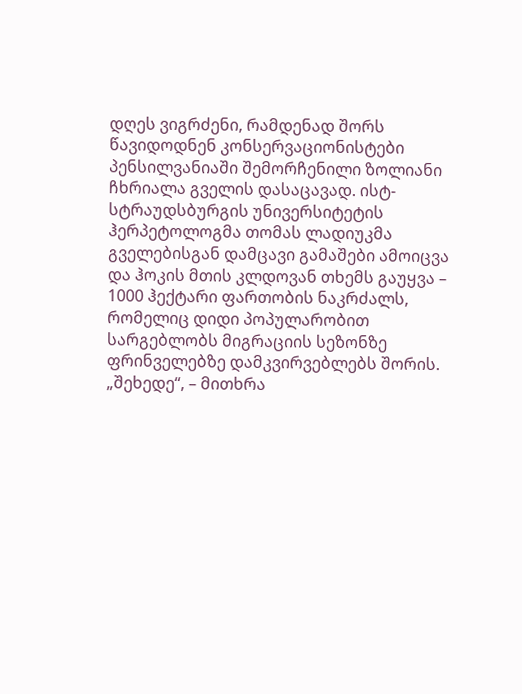დღეს ვიგრძენი, რამდენად შორს წავიდოდნენ კონსერვაციონისტები პენსილვანიაში შემორჩენილი ზოლიანი ჩხრიალა გველის დასაცავად. ისტ-სტრაუდსბურგის უნივერსიტეტის ჰერპეტოლოგმა თომას ლადიუკმა გველებისგან დამცავი გამაშები ამოიცვა და ჰოკის მთის კლდოვან თხემს გაუყვა – 1000 ჰექტარი ფართობის ნაკრძალს, რომელიც დიდი პოპულარობით სარგებლობს მიგრაციის სეზონზე ფრინველებზე დამკვირვებლებს შორის.
„შეხედე“, – მითხრა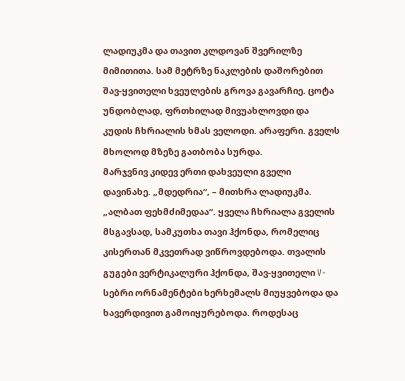ლადიუკმა და თავით კლდოვან შვერილზე მიმითითა. სამ მეტრზე ნაკლების დაშორებით შავ-ყვითელი ხვეულების გროვა გავარჩიე. ცოტა უნდობლად, ფრთხილად მივუახლოვდი და კუდის ჩხრიალის ხმას ველოდი. არაფერი. გველს მხოლოდ მზეზე გათბობა სურდა.
მარჯვნივ კიდევ ერთი დახვეული გველი დავინახე. „მდედრია“, – მითხრა ლადიუკმა. „ალბათ ფეხმძიმედაა“. ყველა ჩხრიალა გველის მსგავსად, სამკუთხა თავი ჰქონდა, რომელიც კისერთან მკვეთრად ვიწროვდებოდა. თვალის გუგები ვერტიკალური ჰქონდა, შავ-ყვითელი V-სებრი ორნამენტები ხერხემალს მიუყვებოდა და ხავერდივით გამოიყურებოდა. როდესაც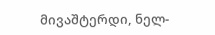მივაშტერდი, ნელ-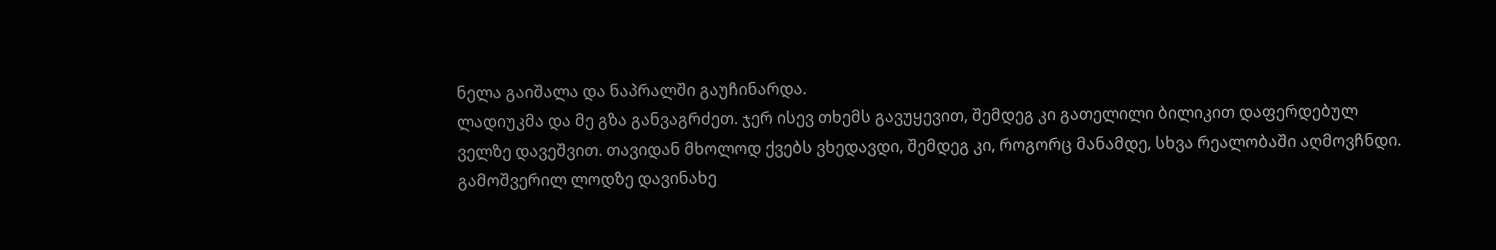ნელა გაიშალა და ნაპრალში გაუჩინარდა.
ლადიუკმა და მე გზა განვაგრძეთ. ჯერ ისევ თხემს გავუყევით, შემდეგ კი გათელილი ბილიკით დაფერდებულ ველზე დავეშვით. თავიდან მხოლოდ ქვებს ვხედავდი, შემდეგ კი, როგორც მანამდე, სხვა რეალობაში აღმოვჩნდი. გამოშვერილ ლოდზე დავინახე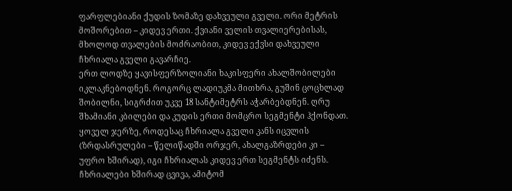ფარფლებიანი ქუდის ზომაზე დახვეული გველი. ორი მეტრის მოშორებით – კიდევ ერთი. ქვიანი ველის თვალიერებისას, მხოლოდ თვალების მოძრაობით, კიდევ ექვსი დახვეული ჩხრიალა გველი გავარჩიე.
ერთ ლოდზე ყავისფერზოლიანი ხაკისფერი ახალშობილები იკლაკნებოდნენ. როგორც ლადიუკმა მითხრა, გუშინ ცოცხლად შობილნი, სიგრძით უკვე 18 სანტიმეტრს აჭარბებდნენ. ღრუ შხამიანი კბილები და კუდის ერთი მომცრო სეგმენტი ჰქონდათ. ყოველ ჯერზე, როდესაც ჩხრიალა გველი კანს იცვლის (ზრდასრულები – წელიწადში ორჯერ, ახალგაზრდები კი – უფრო ხშირად), იგი ჩხრიალას კიდევ ერთ სეგმენტს იძენს. ჩხრიალები ხშირად ცვივა, ამიტომ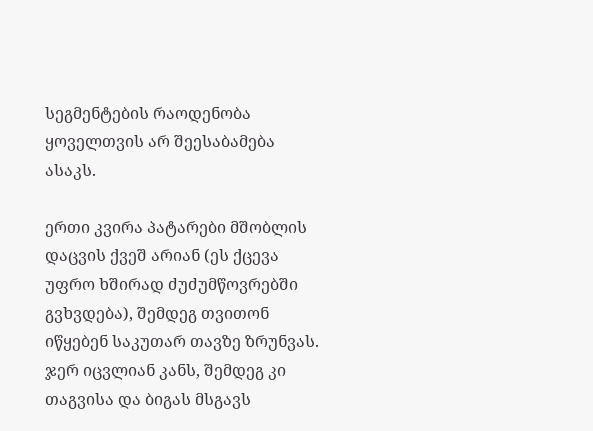სეგმენტების რაოდენობა ყოველთვის არ შეესაბამება ასაკს.

ერთი კვირა პატარები მშობლის დაცვის ქვეშ არიან (ეს ქცევა უფრო ხშირად ძუძუმწოვრებში გვხვდება), შემდეგ თვითონ იწყებენ საკუთარ თავზე ზრუნვას. ჯერ იცვლიან კანს, შემდეგ კი თაგვისა და ბიგას მსგავს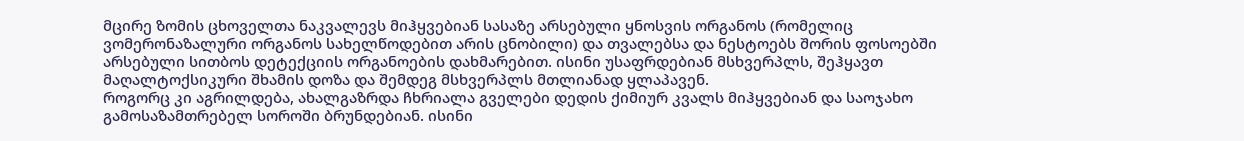მცირე ზომის ცხოველთა ნაკვალევს მიჰყვებიან სასაზე არსებული ყნოსვის ორგანოს (რომელიც ვომერონაზალური ორგანოს სახელწოდებით არის ცნობილი) და თვალებსა და ნესტოებს შორის ფოსოებში არსებული სითბოს დეტექციის ორგანოების დახმარებით. ისინი უსაფრდებიან მსხვერპლს, შეჰყავთ მაღალტოქსიკური შხამის დოზა და შემდეგ მსხვერპლს მთლიანად ყლაპავენ.
როგორც კი აგრილდება, ახალგაზრდა ჩხრიალა გველები დედის ქიმიურ კვალს მიჰყვებიან და საოჯახო გამოსაზამთრებელ სოროში ბრუნდებიან. ისინი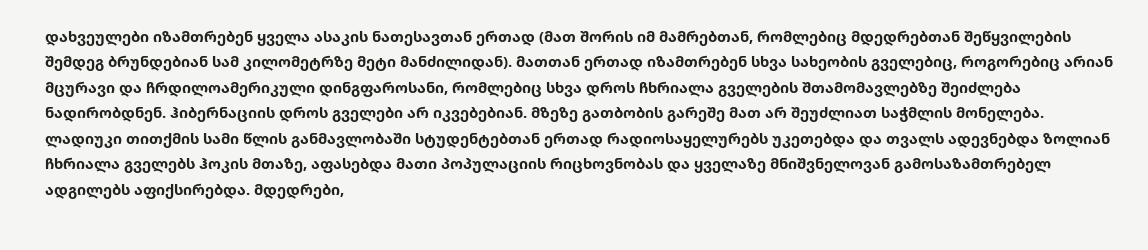დახვეულები იზამთრებენ ყველა ასაკის ნათესავთან ერთად (მათ შორის იმ მამრებთან, რომლებიც მდედრებთან შეწყვილების შემდეგ ბრუნდებიან სამ კილომეტრზე მეტი მანძილიდან). მათთან ერთად იზამთრებენ სხვა სახეობის გველებიც, როგორებიც არიან მცურავი და ჩრდილოამერიკული დინგფაროსანი, რომლებიც სხვა დროს ჩხრიალა გველების შთამომავლებზე შეიძლება ნადირობდნენ. ჰიბერნაციის დროს გველები არ იკვებებიან. მზეზე გათბობის გარეშე მათ არ შეუძლიათ საჭმლის მონელება.
ლადიუკი თითქმის სამი წლის განმავლობაში სტუდენტებთან ერთად რადიოსაყელურებს უკეთებდა და თვალს ადევნებდა ზოლიან ჩხრიალა გველებს ჰოკის მთაზე, აფასებდა მათი პოპულაციის რიცხოვნობას და ყველაზე მნიშვნელოვან გამოსაზამთრებელ ადგილებს აფიქსირებდა. მდედრები,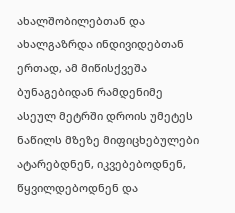ახალშობილებთან და ახალგაზრდა ინდივიდებთან ერთად, ამ მიწისქვეშა ბუნაგებიდან რამდენიმე ასეულ მეტრში დროის უმეტეს ნაწილს მზეზე მიფიცხებულები ატარებდნენ, იკვებებოდნენ, წყვილდებოდნენ და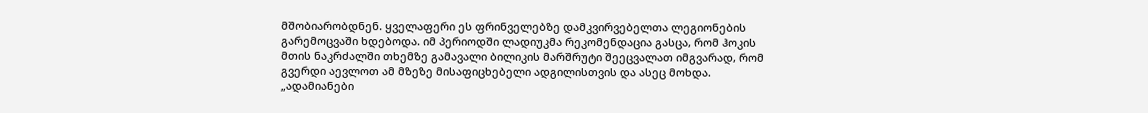მშობიარობდნენ. ყველაფერი ეს ფრინველებზე დამკვირვებელთა ლეგიონების გარემოცვაში ხდებოდა. იმ პერიოდში ლადიუკმა რეკომენდაცია გასცა, რომ ჰოკის მთის ნაკრძალში თხემზე გამავალი ბილიკის მარშრუტი შეეცვალათ იმგვარად, რომ გვერდი აევლოთ ამ მზეზე მისაფიცხებელი ადგილისთვის და ასეც მოხდა. „ადამიანები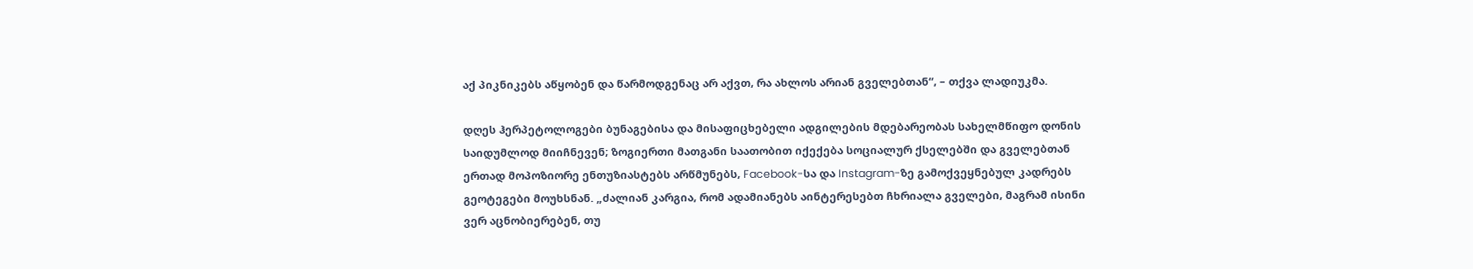აქ პიკნიკებს აწყობენ და წარმოდგენაც არ აქვთ, რა ახლოს არიან გველებთან“, – თქვა ლადიუკმა.

დღეს ჰერპეტოლოგები ბუნაგებისა და მისაფიცხებელი ადგილების მდებარეობას სახელმწიფო დონის საიდუმლოდ მიიჩნევენ; ზოგიერთი მათგანი საათობით იქექება სოციალურ ქსელებში და გველებთან ერთად მოპოზიორე ენთუზიასტებს არწმუნებს, Facebook-სა და Instagram-ზე გამოქვეყნებულ კადრებს გეოტეგები მოუხსნან. „ძალიან კარგია, რომ ადამიანებს აინტერესებთ ჩხრიალა გველები, მაგრამ ისინი ვერ აცნობიერებენ, თუ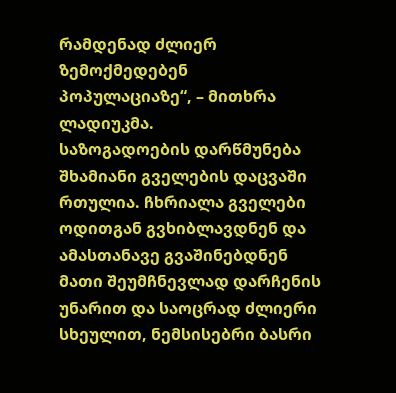რამდენად ძლიერ ზემოქმედებენ პოპულაციაზე“, – მითხრა ლადიუკმა.
საზოგადოების დარწმუნება შხამიანი გველების დაცვაში რთულია. ჩხრიალა გველები ოდითგან გვხიბლავდნენ და ამასთანავე გვაშინებდნენ მათი შეუმჩნევლად დარჩენის უნარით და საოცრად ძლიერი სხეულით, ნემსისებრი ბასრი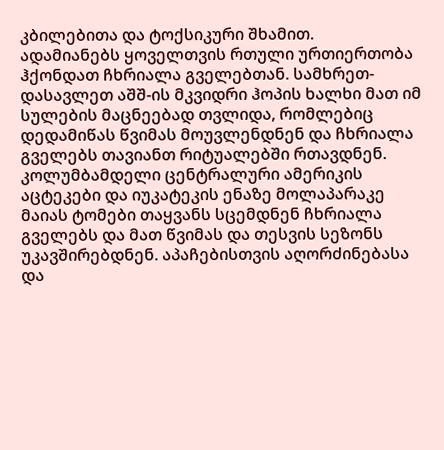კბილებითა და ტოქსიკური შხამით.
ადამიანებს ყოველთვის რთული ურთიერთობა ჰქონდათ ჩხრიალა გველებთან. სამხრეთ-დასავლეთ აშშ-ის მკვიდრი ჰოპის ხალხი მათ იმ სულების მაცნეებად თვლიდა, რომლებიც დედამიწას წვიმას მოუვლენდნენ და ჩხრიალა გველებს თავიანთ რიტუალებში რთავდნენ. კოლუმბამდელი ცენტრალური ამერიკის აცტეკები და იუკატეკის ენაზე მოლაპარაკე მაიას ტომები თაყვანს სცემდნენ ჩხრიალა გველებს და მათ წვიმას და თესვის სეზონს უკავშირებდნენ. აპაჩებისთვის აღორძინებასა და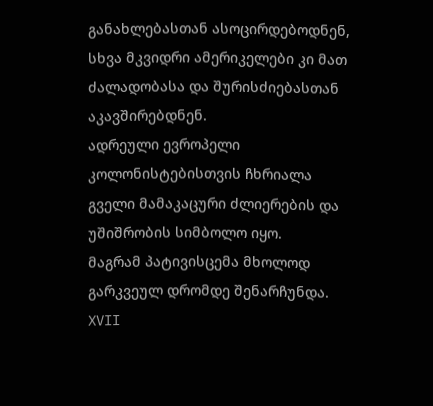განახლებასთან ასოცირდებოდნენ, სხვა მკვიდრი ამერიკელები კი მათ ძალადობასა და შურისძიებასთან აკავშირებდნენ.
ადრეული ევროპელი კოლონისტებისთვის ჩხრიალა გველი მამაკაცური ძლიერების და უშიშრობის სიმბოლო იყო.
მაგრამ პატივისცემა მხოლოდ გარკვეულ დრომდე შენარჩუნდა. XVII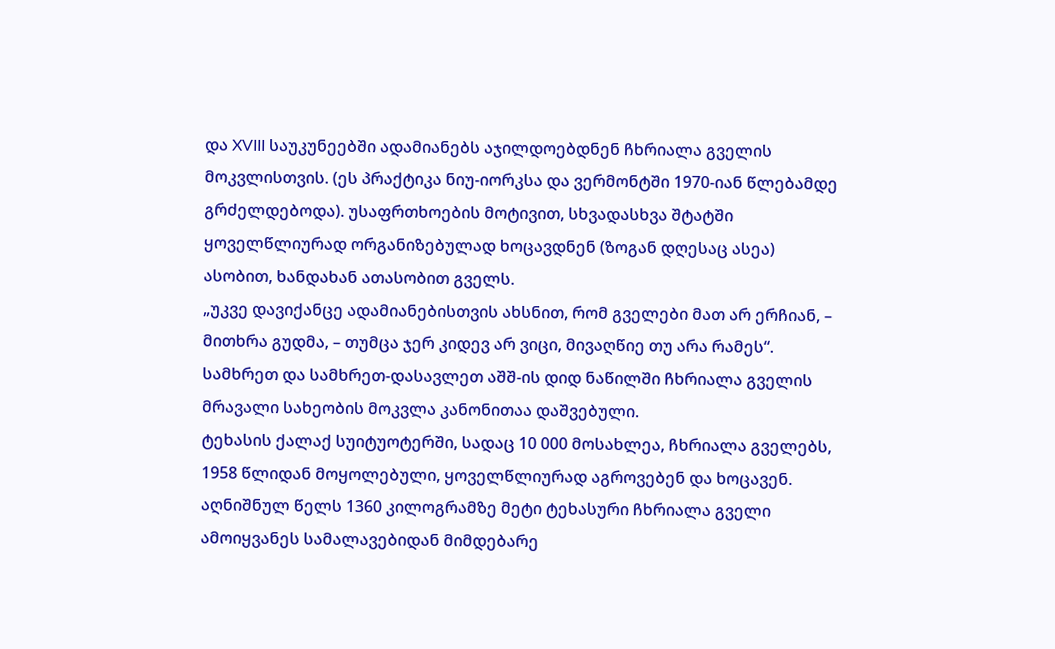და XVIII საუკუნეებში ადამიანებს აჯილდოებდნენ ჩხრიალა გველის მოკვლისთვის. (ეს პრაქტიკა ნიუ-იორკსა და ვერმონტში 1970-იან წლებამდე გრძელდებოდა). უსაფრთხოების მოტივით, სხვადასხვა შტატში ყოველწლიურად ორგანიზებულად ხოცავდნენ (ზოგან დღესაც ასეა) ასობით, ხანდახან ათასობით გველს.
„უკვე დავიქანცე ადამიანებისთვის ახსნით, რომ გველები მათ არ ერჩიან, – მითხრა გუდმა, – თუმცა ჯერ კიდევ არ ვიცი, მივაღწიე თუ არა რამეს“. სამხრეთ და სამხრეთ-დასავლეთ აშშ-ის დიდ ნაწილში ჩხრიალა გველის მრავალი სახეობის მოკვლა კანონითაა დაშვებული.
ტეხასის ქალაქ სუიტუოტერში, სადაც 10 000 მოსახლეა, ჩხრიალა გველებს, 1958 წლიდან მოყოლებული, ყოველწლიურად აგროვებენ და ხოცავენ. აღნიშნულ წელს 1360 კილოგრამზე მეტი ტეხასური ჩხრიალა გველი ამოიყვანეს სამალავებიდან მიმდებარე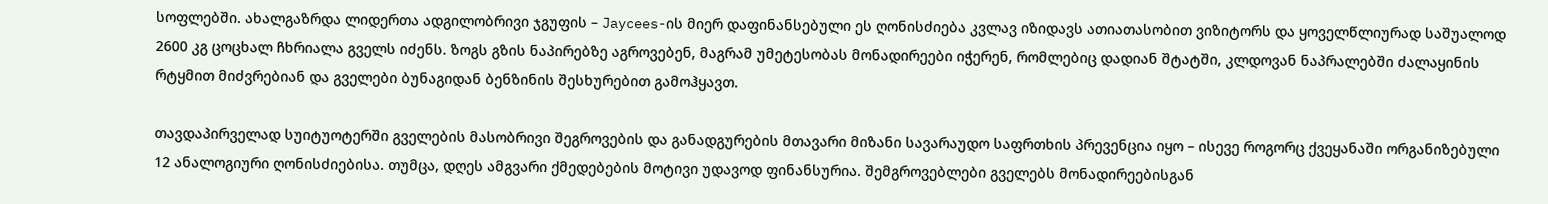სოფლებში. ახალგაზრდა ლიდერთა ადგილობრივი ჯგუფის – Jaycees-ის მიერ დაფინანსებული ეს ღონისძიება კვლავ იზიდავს ათიათასობით ვიზიტორს და ყოველწლიურად საშუალოდ 2600 კგ ცოცხალ ჩხრიალა გველს იძენს. ზოგს გზის ნაპირებზე აგროვებენ, მაგრამ უმეტესობას მონადირეები იჭერენ, რომლებიც დადიან შტატში, კლდოვან ნაპრალებში ძალაყინის რტყმით მიძვრებიან და გველები ბუნაგიდან ბენზინის შესხურებით გამოჰყავთ.

თავდაპირველად სუიტუოტერში გველების მასობრივი შეგროვების და განადგურების მთავარი მიზანი სავარაუდო საფრთხის პრევენცია იყო – ისევე როგორც ქვეყანაში ორგანიზებული 12 ანალოგიური ღონისძიებისა. თუმცა, დღეს ამგვარი ქმედებების მოტივი უდავოდ ფინანსურია. შემგროვებლები გველებს მონადირეებისგან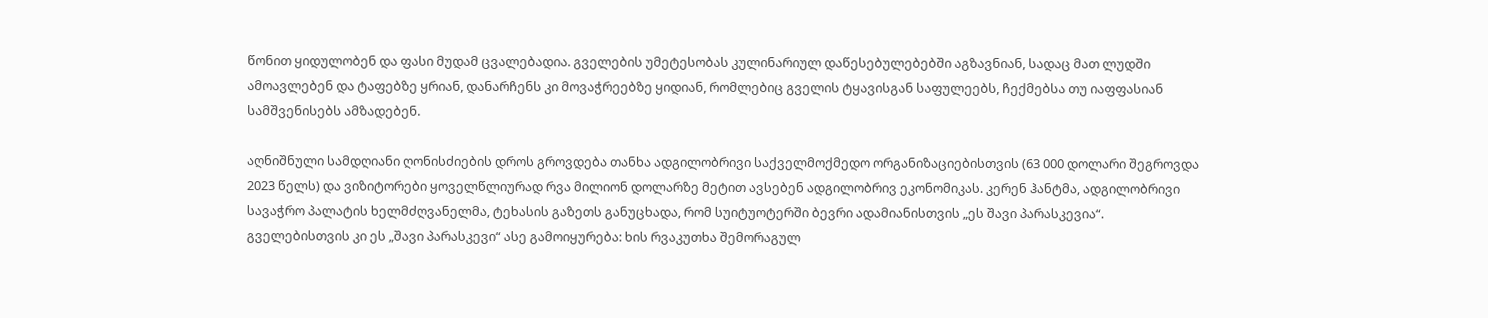წონით ყიდულობენ და ფასი მუდამ ცვალებადია. გველების უმეტესობას კულინარიულ დაწესებულებებში აგზავნიან, სადაც მათ ლუდში ამოავლებენ და ტაფებზე ყრიან, დანარჩენს კი მოვაჭრეებზე ყიდიან, რომლებიც გველის ტყავისგან საფულეებს, ჩექმებსა თუ იაფფასიან სამშვენისებს ამზადებენ.

აღნიშნული სამდღიანი ღონისძიების დროს გროვდება თანხა ადგილობრივი საქველმოქმედო ორგანიზაციებისთვის (63 000 დოლარი შეგროვდა 2023 წელს) და ვიზიტორები ყოველწლიურად რვა მილიონ დოლარზე მეტით ავსებენ ადგილობრივ ეკონომიკას. კერენ ჰანტმა, ადგილობრივი სავაჭრო პალატის ხელმძღვანელმა, ტეხასის გაზეთს განუცხადა, რომ სუიტუოტერში ბევრი ადამიანისთვის „ეს შავი პარასკევია“.
გველებისთვის კი ეს „შავი პარასკევი“ ასე გამოიყურება: ხის რვაკუთხა შემორაგულ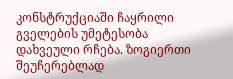კონსტრუქციაში ჩაყრილი გველების უმეტესობა დახვეული რჩება. ზოგიერთი შეუჩერებლად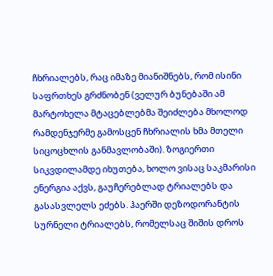ჩხრიალებს, რაც იმაზე მიანიშნებს, რომ ისინი საფრთხეს გრძნობენ (ველურ ბუნებაში ამ მარტოხელა მტაცებლებმა შეიძლება მხოლოდ რამდენჯერმე გამოსცენ ჩხრიალის ხმა მთელი სიცოცხლის განმავლობაში). ზოგიერთი სიკვდილამდე იხუთება, ხოლო ვისაც საკმარისი ენერგია აქვს, გაუჩერებლად ტრიალებს და გასასვლელს ეძებს. ჰაერში დეზოდორანტის სურნელი ტრიალებს, რომელსაც შიშის დროს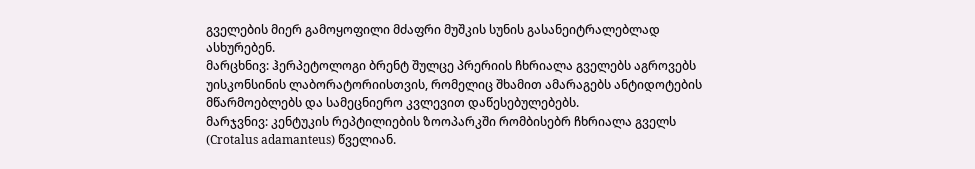გველების მიერ გამოყოფილი მძაფრი მუშკის სუნის გასანეიტრალებლად ასხურებენ.
მარცხნივ: ჰერპეტოლოგი ბრენტ შულცე პრერიის ჩხრიალა გველებს აგროვებს უისკონსინის ლაბორატორიისთვის, რომელიც შხამით ამარაგებს ანტიდოტების მწარმოებლებს და სამეცნიერო კვლევით დაწესებულებებს.
მარჯვნივ: კენტუკის რეპტილიების ზოოპარკში რომბისებრ ჩხრიალა გველს (Crotalus adamanteus) წველიან.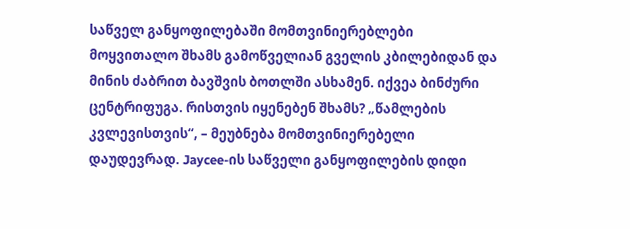საწველ განყოფილებაში მომთვინიერებლები მოყვითალო შხამს გამოწველიან გველის კბილებიდან და მინის ძაბრით ბავშვის ბოთლში ასხამენ. იქვეა ბინძური ცენტრიფუგა. რისთვის იყენებენ შხამს? „წამლების კვლევისთვის“, – მეუბნება მომთვინიერებელი დაუდევრად. Jaycee-ის საწველი განყოფილების დიდი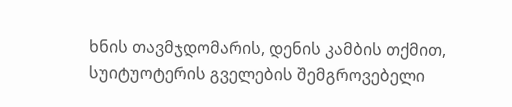ხნის თავმჯდომარის, დენის კამბის თქმით, სუიტუოტერის გველების შემგროვებელი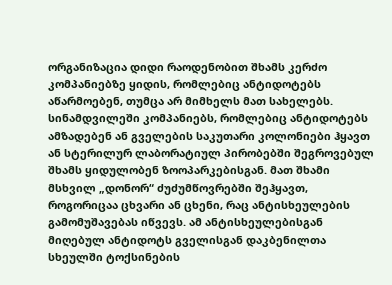ორგანიზაცია დიდი რაოდენობით შხამს კერძო კომპანიებზე ყიდის, რომლებიც ანტიდოტებს აწარმოებენ, თუმცა არ მიმხელს მათ სახელებს. სინამდვილეში კომპანიებს, რომლებიც ანტიდოტებს ამზადებენ ან გველების საკუთარი კოლონიები ჰყავთ ან სტერილურ ლაბორატიულ პირობებში შეგროვებულ შხამს ყიდულობენ ზოოპარკებისგან. მათ შხამი მსხვილ „დონორ“ ძუძუმწოვრებში შეჰყავთ, როგორიცაა ცხვარი ან ცხენი, რაც ანტისხეულების გამომუშავებას იწვევს. ამ ანტისხეულებისგან მიღებულ ანტიდოტს გველისგან დაკბენილთა სხეულში ტოქსინების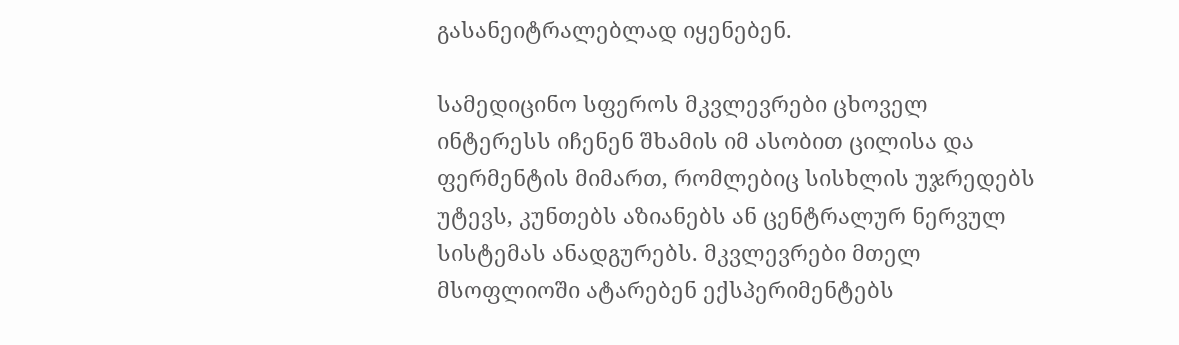გასანეიტრალებლად იყენებენ.

სამედიცინო სფეროს მკვლევრები ცხოველ ინტერესს იჩენენ შხამის იმ ასობით ცილისა და ფერმენტის მიმართ, რომლებიც სისხლის უჯრედებს უტევს, კუნთებს აზიანებს ან ცენტრალურ ნერვულ სისტემას ანადგურებს. მკვლევრები მთელ მსოფლიოში ატარებენ ექსპერიმენტებს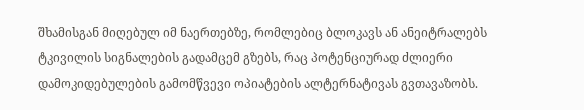შხამისგან მიღებულ იმ ნაერთებზე, რომლებიც ბლოკავს ან ანეიტრალებს ტკივილის სიგნალების გადამცემ გზებს, რაც პოტენციურად ძლიერი დამოკიდებულების გამომწვევი ოპიატების ალტერნატივას გვთავაზობს.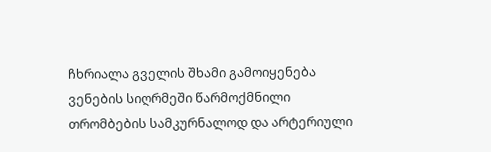ჩხრიალა გველის შხამი გამოიყენება ვენების სიღრმეში წარმოქმნილი თრომბების სამკურნალოდ და არტერიული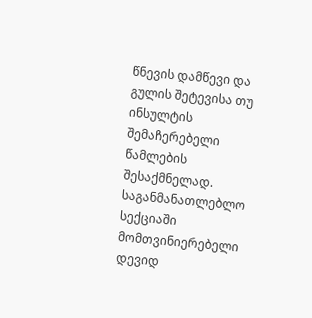წნევის დამწევი და გულის შეტევისა თუ ინსულტის შემაჩერებელი წამლების შესაქმნელად.
საგანმანათლებლო სექციაში მომთვინიერებელი დევიდ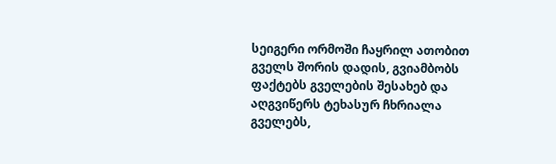სეიგერი ორმოში ჩაყრილ ათობით გველს შორის დადის, გვიამბობს ფაქტებს გველების შესახებ და აღგვიწერს ტეხასურ ჩხრიალა გველებს,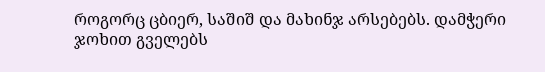როგორც ცბიერ, საშიშ და მახინჯ არსებებს. დამჭერი ჯოხით გველებს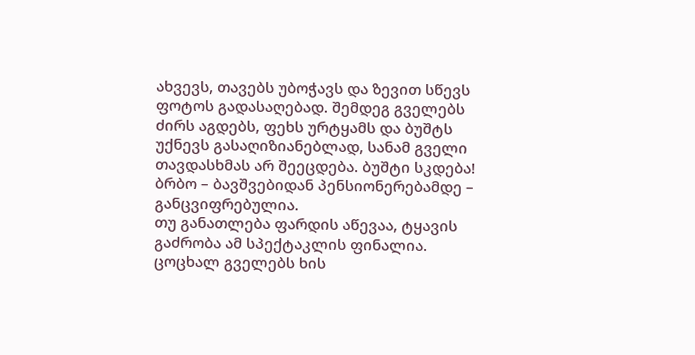ახვევს, თავებს უბოჭავს და ზევით სწევს ფოტოს გადასაღებად. შემდეგ გველებს ძირს აგდებს, ფეხს ურტყამს და ბუშტს უქნევს გასაღიზიანებლად, სანამ გველი თავდასხმას არ შეეცდება. ბუშტი სკდება! ბრბო – ბავშვებიდან პენსიონერებამდე – განცვიფრებულია.
თუ განათლება ფარდის აწევაა, ტყავის გაძრობა ამ სპექტაკლის ფინალია. ცოცხალ გველებს ხის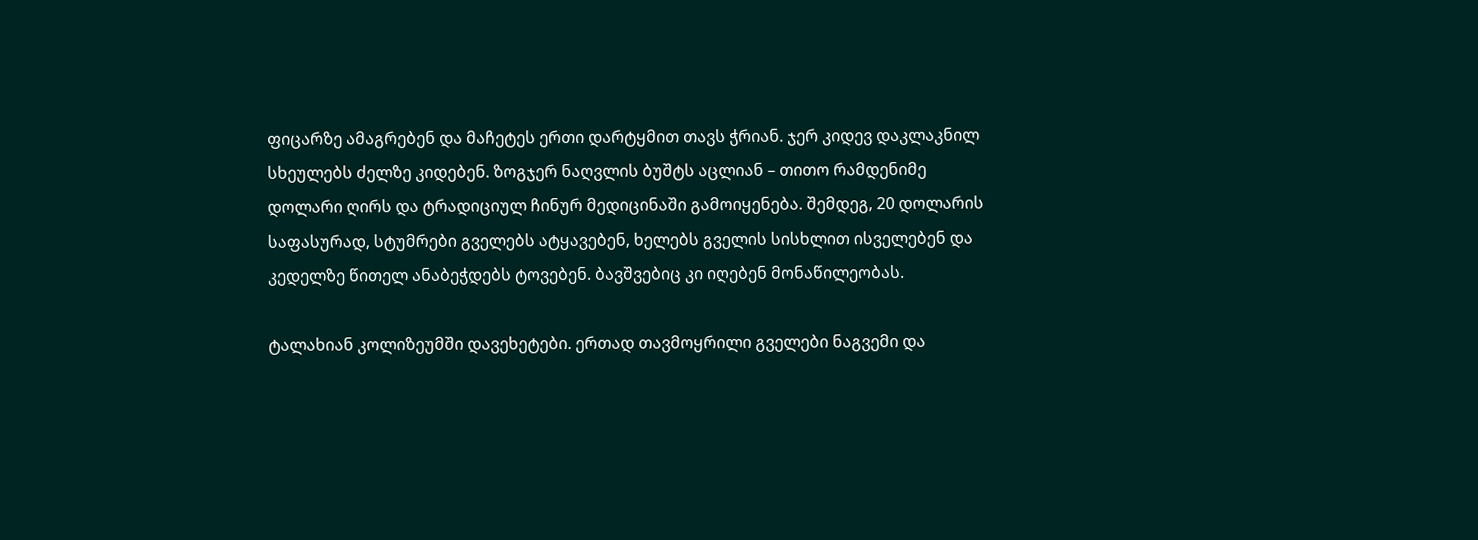ფიცარზე ამაგრებენ და მაჩეტეს ერთი დარტყმით თავს ჭრიან. ჯერ კიდევ დაკლაკნილ სხეულებს ძელზე კიდებენ. ზოგჯერ ნაღვლის ბუშტს აცლიან – თითო რამდენიმე დოლარი ღირს და ტრადიციულ ჩინურ მედიცინაში გამოიყენება. შემდეგ, 20 დოლარის საფასურად, სტუმრები გველებს ატყავებენ, ხელებს გველის სისხლით ისველებენ და კედელზე წითელ ანაბეჭდებს ტოვებენ. ბავშვებიც კი იღებენ მონაწილეობას.

ტალახიან კოლიზეუმში დავეხეტები. ერთად თავმოყრილი გველები ნაგვემი და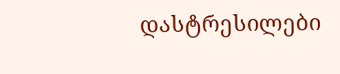დასტრესილები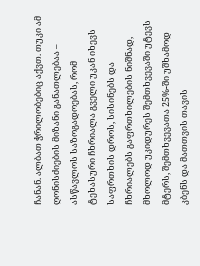ჩანან. ალბათ ჭრილობებიც აქვთ. თუკი ამ ღონისძიების მიზანი განათლებაა – ასწავლოს საზოგადოებას, რომ ტეხასური ჩხრიალა გველი უკან იხევს საფრთხის დროს, სისინებს და ჩხრიალებს გაფრთხილების ნიშნად, მხოლოდ უკიდურეს შემთხვევაში უტევს მტერს, შემთხვევათა 25%-ში უშხამოდ კბენს და მათთვის თავის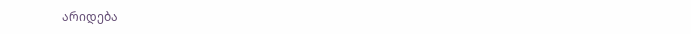არიდება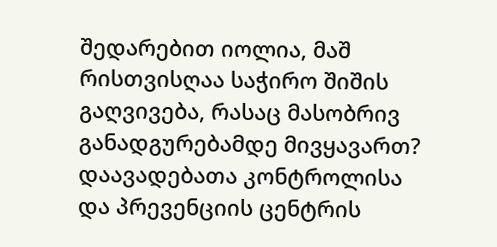შედარებით იოლია, მაშ რისთვისღაა საჭირო შიშის გაღვივება, რასაც მასობრივ განადგურებამდე მივყავართ?
დაავადებათა კონტროლისა და პრევენციის ცენტრის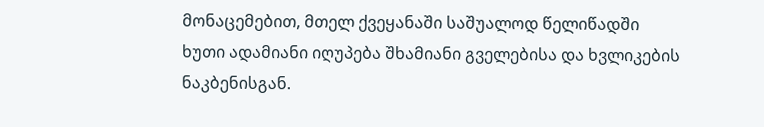მონაცემებით, მთელ ქვეყანაში საშუალოდ წელიწადში ხუთი ადამიანი იღუპება შხამიანი გველებისა და ხვლიკების ნაკბენისგან.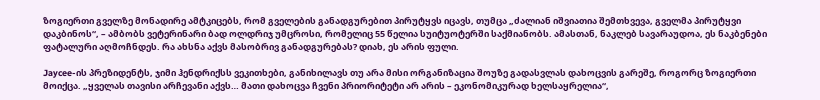ზოგიერთი გველზე მონადირე ამტკიცებს, რომ გველების განადგურებით პირუტყვს იცავს, თუმცა „ძალიან იშვიათია შემთხვევა, გველმა პირუტყვი დაკბინოს“, – ამბობს ვეტერინარი ბად ოლდრიჯ უმცროსი, რომელიც 55 წელია სუიტუოტერში საქმიანობს. ამასთან, ნაკლებ სავარაუდოა, ეს ნაკბენები ფატალური აღმოჩნდეს. რა ახსნა აქვს მასობრივ განადგურებას? დიახ, ეს არის ფული.

Jaycee-ის პრეზიდენტს, ჯიმი ჰენდრიქსს ვეკითხები, განიხილავს თუ არა მისი ორგანიზაცია შოუზე გადასვლას დახოცვის გარეშე, როგორც ზოგიერთი მოიქცა. „ყველას თავისი არჩევანი აქვს… მათი დახოცვა ჩვენი პრიორიტეტი არ არის – ეკონომიკურად ხელსაყრელია“,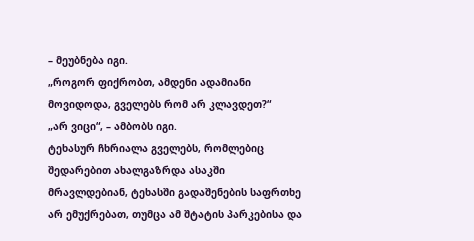– მეუბნება იგი.
„როგორ ფიქრობთ, ამდენი ადამიანი მოვიდოდა, გველებს რომ არ კლავდეთ?“
„არ ვიცი“, – ამბობს იგი.
ტეხასურ ჩხრიალა გველებს, რომლებიც შედარებით ახალგაზრდა ასაკში მრავლდებიან, ტეხასში გადაშენების საფრთხე არ ემუქრებათ, თუმცა ამ შტატის პარკებისა და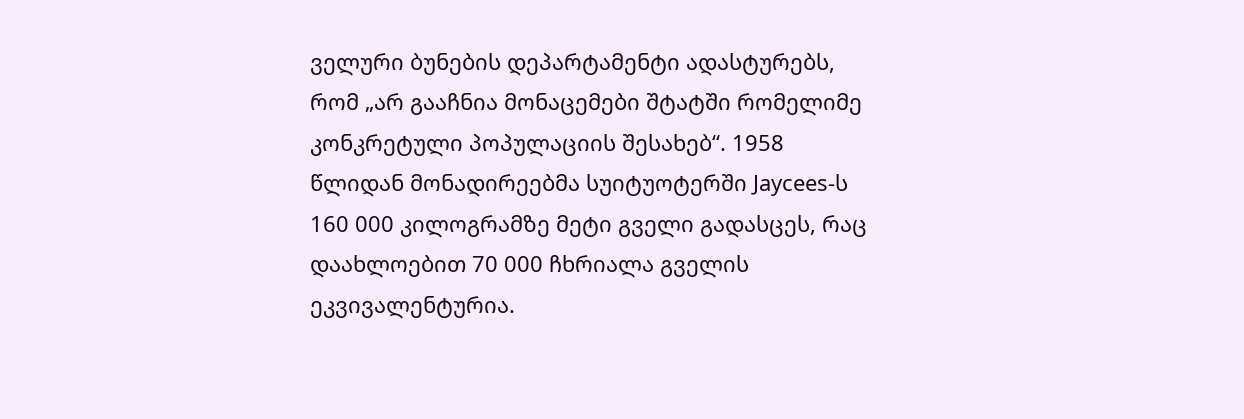ველური ბუნების დეპარტამენტი ადასტურებს, რომ „არ გააჩნია მონაცემები შტატში რომელიმე კონკრეტული პოპულაციის შესახებ“. 1958 წლიდან მონადირეებმა სუიტუოტერში Jaycees-ს 160 000 კილოგრამზე მეტი გველი გადასცეს, რაც დაახლოებით 70 000 ჩხრიალა გველის ეკვივალენტურია.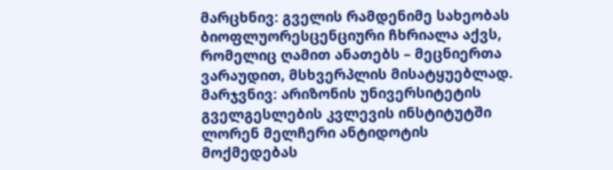მარცხნივ: გველის რამდენიმე სახეობას ბიოფლუორესცენციური ჩხრიალა აქვს, რომელიც ღამით ანათებს – მეცნიერთა ვარაუდით, მსხვერპლის მისატყუებლად. მარჯვნივ: არიზონის უნივერსიტეტის გველგესლების კვლევის ინსტიტუტში ლორენ მელჩერი ანტიდოტის მოქმედებას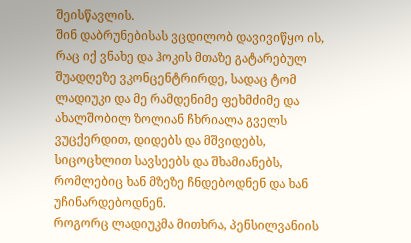შეისწავლის.
შინ დაბრუნებისას ვცდილობ დავივიწყო ის, რაც იქ ვნახე და ჰოკის მთაზე გატარებულ შუადღეზე ვკონცენტრირდე, სადაც ტომ ლადიუკი და მე რამდენიმე ფეხმძიმე და ახალშობილ ზოლიან ჩხრიალა გველს ვუცქერდით, დიდებს და მშვიდებს, სიცოცხლით სავსეებს და შხამიანებს, რომლებიც ხან მზეზე ჩნდებოდნენ და ხან უჩინარდებოდნენ.
როგორც ლადიუკმა მითხრა, პენსილვანიის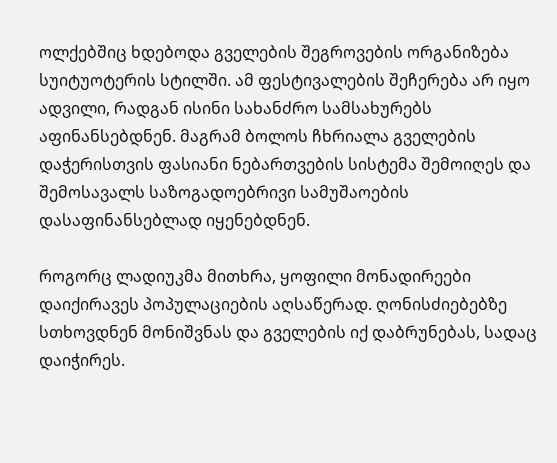ოლქებშიც ხდებოდა გველების შეგროვების ორგანიზება სუიტუოტერის სტილში. ამ ფესტივალების შეჩერება არ იყო ადვილი, რადგან ისინი სახანძრო სამსახურებს აფინანსებდნენ. მაგრამ ბოლოს ჩხრიალა გველების დაჭერისთვის ფასიანი ნებართვების სისტემა შემოიღეს და შემოსავალს საზოგადოებრივი სამუშაოების დასაფინანსებლად იყენებდნენ.

როგორც ლადიუკმა მითხრა, ყოფილი მონადირეები დაიქირავეს პოპულაციების აღსაწერად. ღონისძიებებზე სთხოვდნენ მონიშვნას და გველების იქ დაბრუნებას, სადაც დაიჭირეს.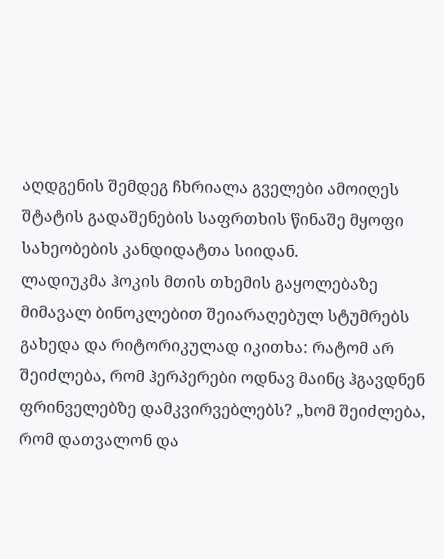აღდგენის შემდეგ ჩხრიალა გველები ამოიღეს შტატის გადაშენების საფრთხის წინაშე მყოფი სახეობების კანდიდატთა სიიდან.
ლადიუკმა ჰოკის მთის თხემის გაყოლებაზე მიმავალ ბინოკლებით შეიარაღებულ სტუმრებს გახედა და რიტორიკულად იკითხა: რატომ არ შეიძლება, რომ ჰერპერები ოდნავ მაინც ჰგავდნენ ფრინველებზე დამკვირვებლებს? „ხომ შეიძლება, რომ დათვალონ და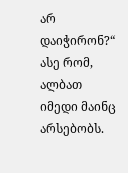არ დაიჭირონ?“
ასე რომ, ალბათ იმედი მაინც არსებობს.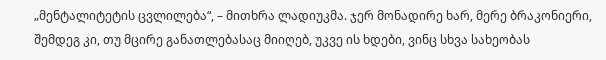„მენტალიტეტის ცვლილება“, – მითხრა ლადიუკმა. ჯერ მონადირე ხარ, მერე ბრაკონიერი, შემდეგ კი, თუ მცირე განათლებასაც მიიღებ, უკვე ის ხდები, ვინც სხვა სახეობას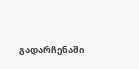გადარჩენაში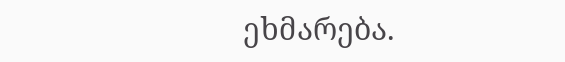ეხმარება.